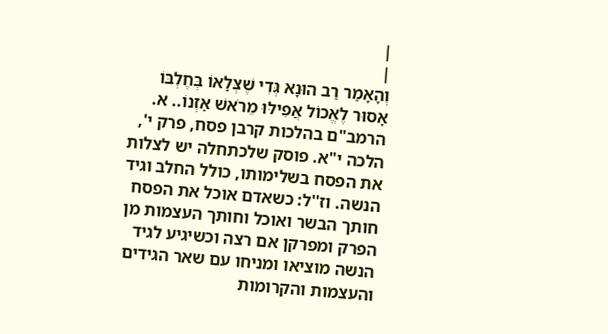|
|
וְהָאָמַר רַב הוּנָא גְּדִי שֶׁצְּלָאוֹ בְּחֶלְבּוֹ אָסוּר לֶאֱכוֹל אֲפִילּוּ מֵרֹאשׁ אׇזְנוֹ.. א. הרמב"ם בהלכות קרבן פסח, פרק י', הלכה י"א. פוסק שלכתחלה יש לצלות את הפסח בשלימותו, כולל החלב וגיד הנשה. וז''ל: כשאדם אוכל את הפסח חותך הבשר ואוכל וחותך העצמות מן הפרק ומפרקן אם רצה וכשיגיע לגיד הנשה מוציאו ומניחו עם שאר הגידים והעצמות והקרומות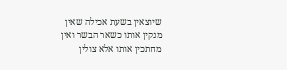שיוצאין בשעת אכילה שאין מנקין אותו כשאר הבשר ואין מחתכין אותו אלא צולין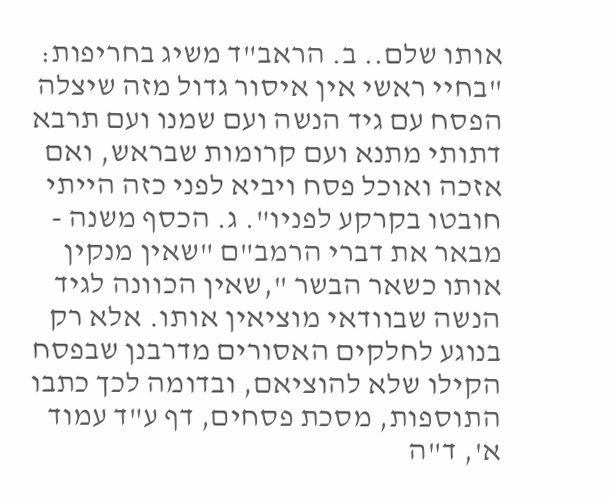אותו שלם.. ב. הראב"ד משיג בחריפות: "בחיי ראשי אין איסור גדול מזה שיצלה הפסח עם גיד הנשה ועם שמנו ועם תרבא דתותי מתנא ועם קרומות שבראש, ואם אזכה ואוכל פסח ויביא לפני כזה הייתי חובטו בקרקע לפניו". ג. הכסף משנה - מבאר את דברי הרמב"ם "שאין מנקין אותו כשאר הבשר ",שאין הכוונה לגיד הנשה שבוודאי מוציאין אותו. אלא רק בנוגע לחלקים האסורים מדרבנן שבפסח הקילו שלא להוציאם, ובדומה לכך כתבו התוספות, מסכת פסחים, דף ע"ד עמוד א', ד"ה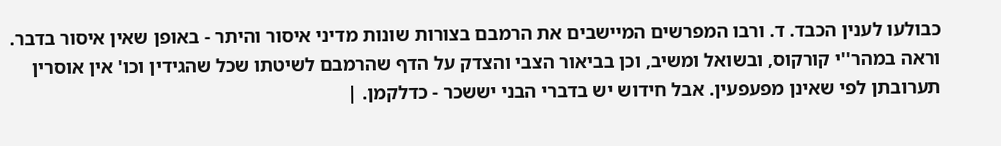כבולעו לענין הכבד. ד. ורבו המפרשים המיישבים את הרמבם בצורות שונות מדיני איסור והיתר - באופן שאין איסור בדבר. וראה במהר''י קורקוס, ובשואל ומשיב, וכן בביאור הצבי והצדק על הדף שהרמבם לשיטתו שכל שהגידין וכו' אין אוסרין תערובתן לפי שאינן מפעפעין. אבל חידוש יש בדברי הבני יששכר - כדלקמן. |